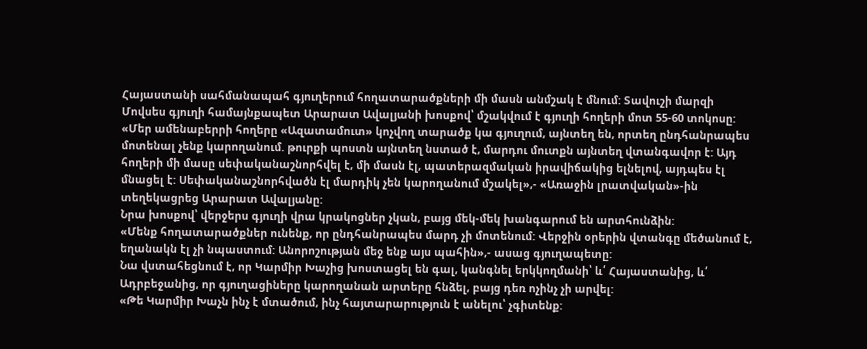Հայաստանի սահմանապահ գյուղերում հողատարածքների մի մասն անմշակ է մնում: Տավուշի մարզի Մովսես գյուղի համայնքապետ Արարատ Ավալյանի խոսքով՝ մշակվում է գյուղի հողերի մոտ 55-60 տոկոսը:
«Մեր ամենաբերրի հողերը «Ազատամուտ» կոչվող տարածք կա գյուղում, այնտեղ են, որտեղ ընդհանրապես մոտենալ չենք կարողանում. թուրքի պոստն այնտեղ նստած է, մարդու մուտքն այնտեղ վտանգավոր է: Այդ հողերի մի մասը սեփականաշնորհվել է, մի մասն էլ, պատերազմական իրավիճակից ելնելով, այդպես էլ մնացել է: Սեփականաշնորհվածն էլ մարդիկ չեն կարողանում մշակել»,- «Առաջին լրատվական»-ին տեղեկացրեց Արարատ Ավալյանը:
Նրա խոսքով՝ վերջերս գյուղի վրա կրակոցներ չկան, բայց մեկ-մեկ խանգարում են արտհունձին:
«Մենք հողատարածքներ ունենք, որ ընդհանրապես մարդ չի մոտենում: Վերջին օրերին վտանգը մեծանում է, եղանակն էլ չի նպաստում: Անորոշության մեջ ենք այս պահին»,- ասաց գյուղապետը:
Նա վստահեցնում է, որ Կարմիր Խաչից խոստացել են գալ, կանգնել երկկողմանի՝ և՛ Հայաստանից, և՛ Ադրբեջանից, որ գյուղացիները կարողանան արտերը հնձել, բայց դեռ ոչինչ չի արվել:
«Թե Կարմիր Խաչն ինչ է մտածում, ինչ հայտարարություն է անելու՝ չգիտենք: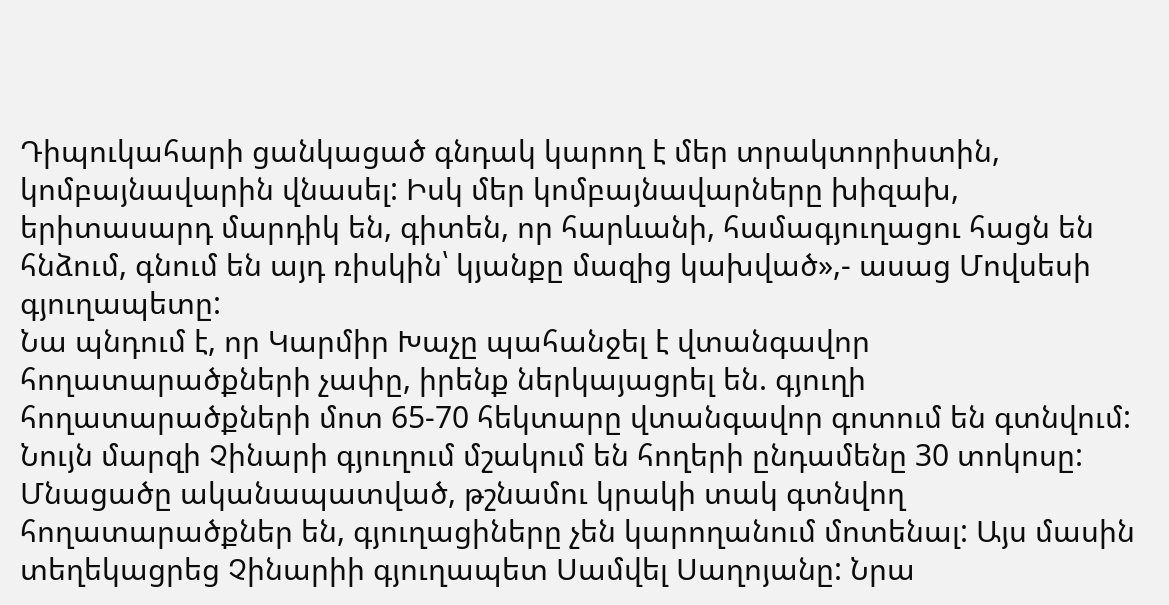Դիպուկահարի ցանկացած գնդակ կարող է մեր տրակտորիստին, կոմբայնավարին վնասել: Իսկ մեր կոմբայնավարները խիզախ, երիտասարդ մարդիկ են, գիտեն, որ հարևանի, համագյուղացու հացն են հնձում, գնում են այդ ռիսկին՝ կյանքը մազից կախված»,- ասաց Մովսեսի գյուղապետը:
Նա պնդում է, որ Կարմիր Խաչը պահանջել է վտանգավոր հողատարածքների չափը, իրենք ներկայացրել են. գյուղի հողատարածքների մոտ 65-70 հեկտարը վտանգավոր գոտում են գտնվում:
Նույն մարզի Չինարի գյուղում մշակում են հողերի ընդամենը 30 տոկոսը: Մնացածը ականապատված, թշնամու կրակի տակ գտնվող հողատարածքներ են, գյուղացիները չեն կարողանում մոտենալ: Այս մասին տեղեկացրեց Չինարիի գյուղապետ Սամվել Սաղոյանը: Նրա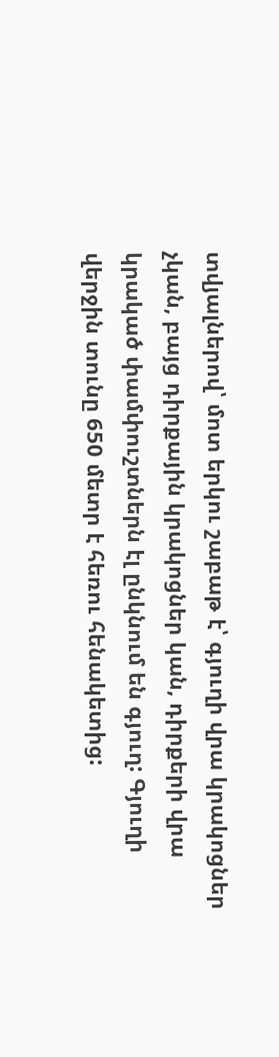տվյալներով՝ մոտ երկու շաբաթ է՝ գյուղի վրա կրակոցներ չկան, բայց դիրքային կրակոցներ կան, դիրքերի վրա կրակած փամփուշտներն էլ ընկնում են գյուղ: Գյուղի վերջին տունը 650 մետր է հեռու հենակետից: